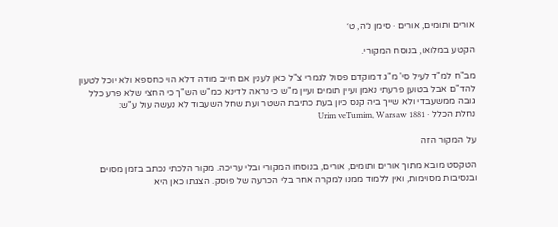אורים ותומים, אורים · סימן נ״ה, ט׳

הקטע במלואו, בנוסח המקורי.

מב"ח למ"ד לעיל סי' מ"ג דמוקדם פסול לגמרי צ"ל כאן לענין אם חייב מודה דלא הוי כחספא ולא יוכל לטעון להד"ם אבל בטוען פרעתי נאמן ועיין תומים ועיין מ"ש כי נראה לדינא כמ"ש הש"ך כי החצי שלא פרע כלל גובה ממשעבדי ולא שייך ביה קנס כיון בעת כתיבת השטר ועת שחל השעבוד לא נעשה עול ע"ש:
נחלת הכלל · Urim veTumim, Warsaw 1881

על המקור הזה

הטקסט מובא מתוך אורים ותומים, אורים, בנוסחו המקורי ובלי עריכה. מקור הלכתי נכתב בזמן מסוים ובנסיבות מסוימות, ואין ללמוד ממנו למקרה אחר בלי הכרעה של פוסק. הצגתו כאן היא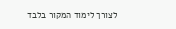לצורך לימוד המקור בלבד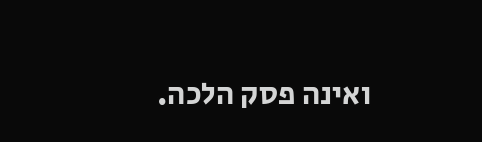ואינה פסק הלכה.